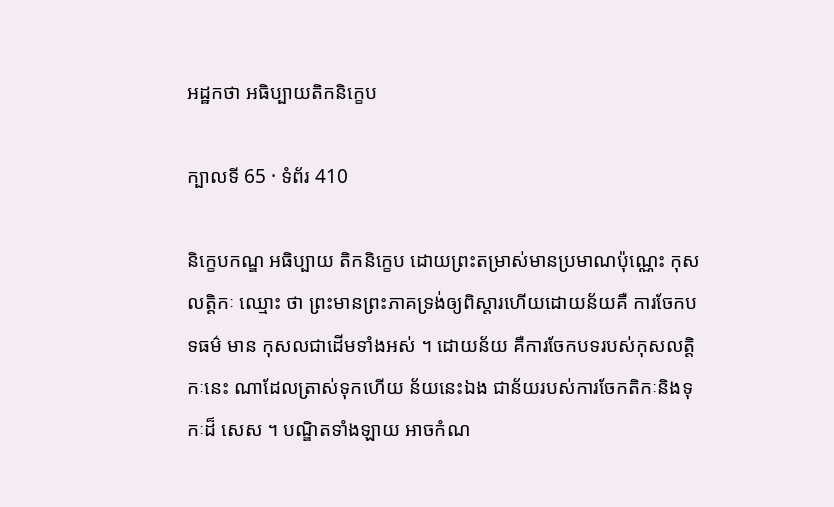អដ្ឋកថា អធិប្បាយតិកនិក្ខេប

ក្បាលទី 65 · ទំព័រ 410

និក្ខេបកណ្ឌ អធិប្បាយ តិកនិក្ខេប ដោយព្រះតម្រាស់មានប្រមាណប៉ុណ្ណេះ កុសលត្តិកៈ ឈ្មោះ ថា ព្រះមានព្រះភាគទ្រង់ឲ្យពិស្តារហើយដោយន័យគឺ ការចែកបទធម៌ មាន កុសលជាដើមទាំងអស់ ។ ដោយន័យ គឺការចែកបទរបស់កុសលត្តិកៈនេះ ណាដែលត្រាស់ទុកហើយ ន័យនេះឯង ជាន័យរបស់ការចែកតិកៈនិងទុកៈដ៏ សេស ។ បណ្ឌិតទាំងឡាយ អាចកំណ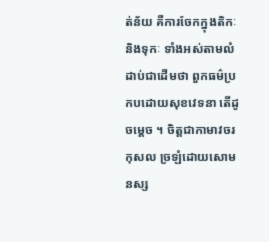ត់ន័យ គឺការចែកក្នុងតិកៈនិងទុកៈ ទាំងអស់តាមលំដាប់ជាដើមថា ពួកធម៌ប្រកបដោយសុខវេទនា តើដូចម្តេច ។ ចិត្តជាកាមាវចរកុសល ច្រឡំដោយសោមនស្ស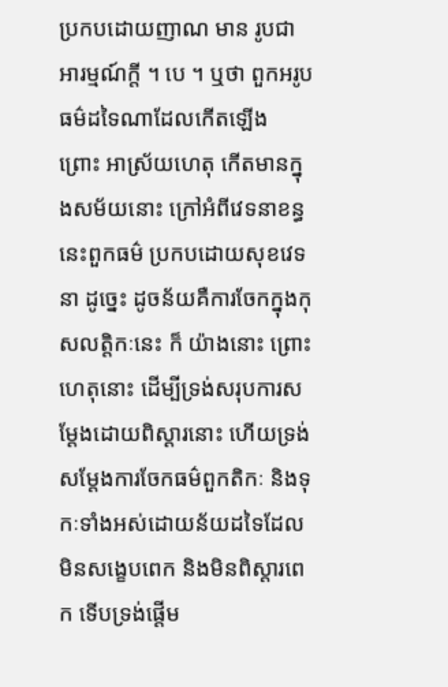ប្រកបដោយញាណ មាន រូបជាអារម្មណ៍ក្តី ។ បេ ។ ឬថា ពួកអរូបធម៌ដទៃណាដែលកើតឡើង ព្រោះ អាស្រ័យហេតុ កើតមានក្នុងសម័យនោះ ក្រៅអំពីវេទនាខន្ធ នេះពួកធម៌ ប្រកបដោយសុខវេទនា ដូច្នេះ ដូចន័យគឺការចែកក្នុងកុសលត្តិកៈនេះ ក៏ យ៉ាងនោះ ព្រោះហេតុនោះ ដើម្បីទ្រង់សរុបការសម្តែងដោយពិស្តារនោះ ហើយទ្រង់សម្តែងការចែកធម៌ពួកតិកៈ និងទុកៈទាំងអស់ដោយន័យដទៃដែល មិនសង្ខេបពេក និងមិនពិស្តារពេក ទើបទ្រង់ផ្តើម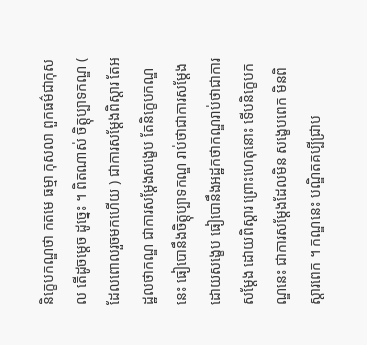និក្ខេបកណ្ឌថា កតមេ ធម្មា កុសលា ពួកធម៌ជាកុសល តើដូចម្តេច ដូច្នេះ ។ ពិតណាស់ ចិត្តុប្បាទកណ្ឌ ( ដែលពោលរួចមកហើយ ) ជាការសម្តែងពិស្តារ តែអដ្ឋលថាកណ្ឌ ជាការសម្តែងសង្ខេប តែនិក្ខេបកណ្ឌនេះ ធៀបោនឹងចិត្តុប្បាទកណ្ឌ រាប់ថាជាការសម្តែងដោយសង្ខេប ធៀបោនឹងអដ្ឋកថាកណ្ឌរាប់ថាជាការសម្តែង ដោយពិស្តារ ព្រោះហេតុនោះ ទើបនិក្ខេបកណ្ឌនេះ ជាការសម្តែងដែលមិន សង្ខេបពេក មិនពិស្តារពេក ។ កណ្ឌនេះ បណ្ឌិតគប្បីជ្រាប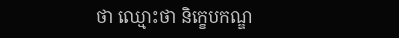ថា ឈ្មោះថា និក្ខេបកណ្ឌ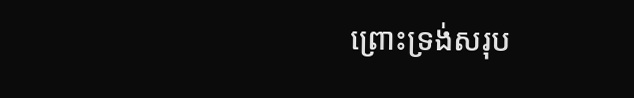ព្រោះទ្រង់សរុប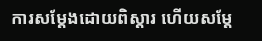ការសម្តែងដោយពិស្តារ ហើយសម្តែ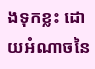ងទុកខ្លះ ដោយអំណាចនៃ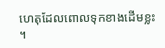ហេតុដែលពោលទុកខាងដើមខ្លះ ។